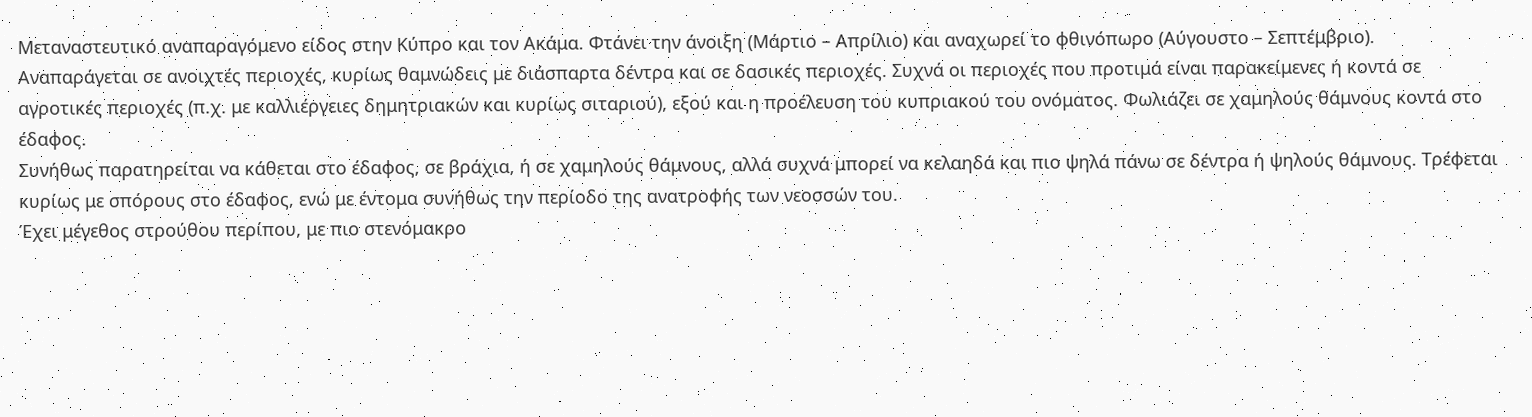Μεταναστευτικό αναπαραγόμενο είδος στην Κύπρο και τον Ακάμα. Φτάνει την άνοιξη (Μάρτιο – Απρίλιο) και αναχωρεί το φθινόπωρο (Αύγουστο – Σεπτέμβριο).
Αναπαράγεται σε ανοιχτές περιοχές, κυρίως θαμνώδεις με διάσπαρτα δέντρα και σε δασικές περιοχές. Συχνά οι περιοχές που προτιμά είναι παρακείμενες ή κοντά σε αγροτικές περιοχές (π.χ. με καλλιέργειες δημητριακών και κυρίως σιταριού), εξού και η προέλευση του κυπριακού του ονόματος. Φωλιάζει σε χαμηλούς θάμνους κοντά στο έδαφος.
Συνήθως παρατηρείται να κάθεται στο έδαφος, σε βράχια, ή σε χαμηλούς θάμνους, αλλά συχνά μπορεί να κελαηδά και πιο ψηλά πάνω σε δέντρα ή ψηλούς θάμνους. Τρέφεται κυρίως με σπόρους στο έδαφος, ενώ με έντομα συνήθως την περίοδο της ανατροφής των νεοσσών του.
Έχει μέγεθος στρούθου περίπου, με πιο στενόμακρο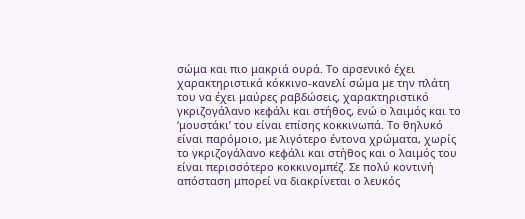σώμα και πιο μακριά ουρά. Το αρσενικό έχει χαρακτηριστικά κόκκινο-κανελί σώμα με την πλάτη του να έχει μαύρες ραβδώσεις, χαρακτηριστικό γκριζογάλανο κεφάλι και στήθος, ενώ ο λαιμός και το ‘μουστάκι’ του είναι επίσης κοκκινωπά. Το θηλυκό είναι παρόμοιο, με λιγότερο έντονα χρώματα, χωρίς το γκριζογάλανο κεφάλι και στήθος και ο λαιμός του είναι περισσότερο κοκκινομπέζ. Σε πολύ κοντινή απόσταση μπορεί να διακρίνεται ο λευκός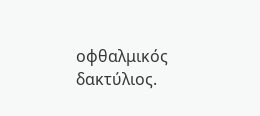οφθαλμικός δακτύλιος.